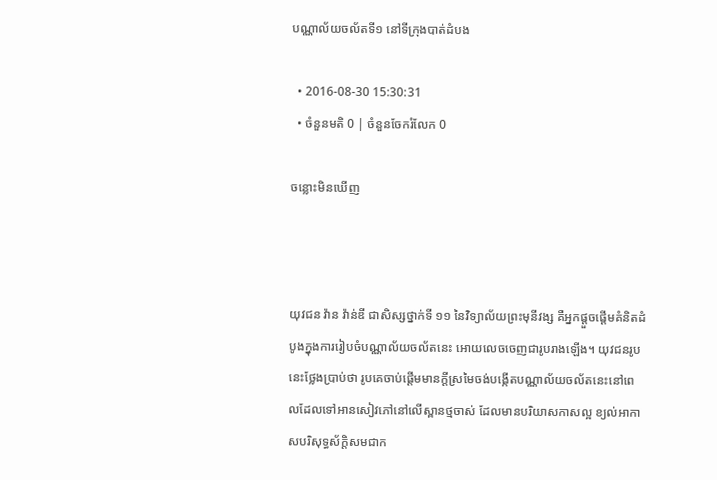បណ្ណាល័យចល័តទី១ នៅទីក្រុងបាត់ដំបង

  • 2016-08-30 15:30:31
  • ចំនួនមតិ 0 | ចំនួនចែករំលែក 0

ចន្លោះមិនឃើញ



យុវជន វ៉ាន វ៉ាន់ឌី ជាសិស្សថ្នាក់ទី ១១ នៃវិទ្យាល័យព្រះមុនីវង្ស គឺអ្នកផ្ដួចផ្ដើមគំនិតដំបូងក្នុងការរៀបចំបណ្ណាល័យចល័តនេះ អោយលេចចេញជារូបរាងឡើង។ យុវជនរូបនេះថ្លែងប្រាប់ថា រូបគេចាប់ផ្ដើមមានក្ដីស្រមៃចង់បង្កើតបណ្ណាល័យចល័តនេះនៅពេលដែលទៅអានសៀវភៅនៅលើស្ពានថ្មចាស់ ដែលមានបរិយាសកាសល្អ ខ្យល់អាកាសបរិសុទ្ធស័ក្ដិសមជាក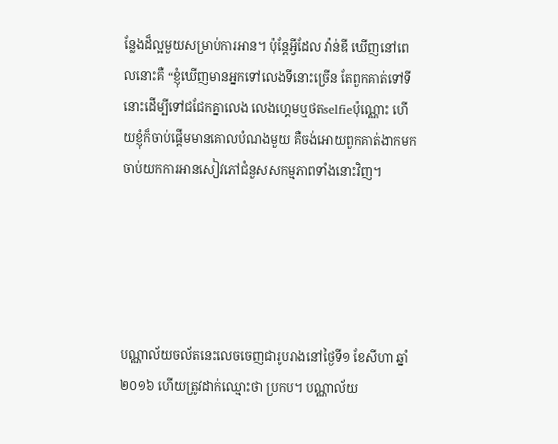ន្លែងដ៏ល្អមួយសម្រាប់ការអាន។ ប៉ុន្តែអ្វីដែល វ៉ាន់ឌី ឃើញនៅពេលនោះគឺ “ខ្ញុំឃើញមានអ្នកទៅលេងទីនោះច្រើន តែពួកគាត់ទៅទីនោះដើម្បីទៅជជែកគ្នាលេង លេងហ្គេមឬថតselfieប៉ុណ្ណោះ ហើយខ្ញុំក៏ចាប់ផ្តើមមានគោលបំណងមួយ គឺចង់អោយពួកគាត់ងាកមកចាប់យកការអានសៀវភៅជំនួសសកម្មភាពទាំងនោះវិញ។





បណ្ណាល័យចល័តនេះលេចចេញជារូបរាងនៅថ្ងៃទី១ ខែសីហា ឆ្នាំ២០១៦ ហើយត្រូវដាក់ឈ្មោះថា ប្រកប។ បណ្ណាល័យ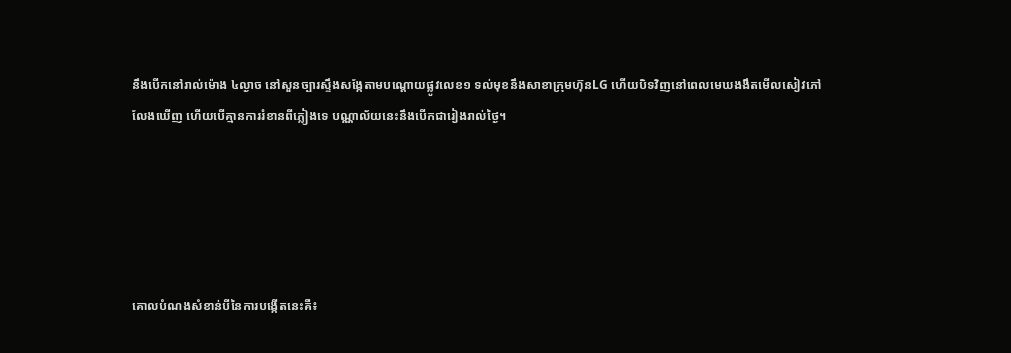នឹងបើកនៅរាល់ម៉ោង ៤ល្ងាច នៅសួនច្បារស្ទឹងសង្កែតាមបណ្ដោយផ្លូវលេខ១ ទល់មុខនឹងសាខាក្រុមហ៊ុនLG ហើយបិទវិញនៅពេលមេឃងងឹតមើលសៀវភៅលែងឃើញ ហើយបើគ្មានការរំខានពីភ្លៀងទេ បណ្ណាល័យនេះនឹងបើកជារៀងរាល់ថ្ងៃ។





គោលបំណងសំខាន់បីនៃការបង្កើតនេះគឺ៖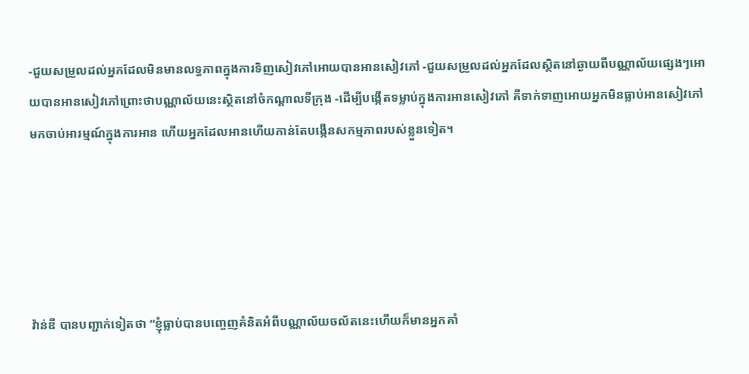-ជួយសម្រួលដល់អ្នកដែលមិនមានលទ្ធភាពក្នុងការទិញសៀវភៅអោយបានអានសៀវភៅ -ជួយសម្រួលដល់អ្នកដែលស្ថិតនៅឆ្ងាយពីបណ្ណាល័យផ្សេងៗអោយបានអានសៀវភៅព្រោះថាបណ្ណាល័យនេះស្ថិតនៅចំកណ្ដាលទីក្រុង -ដើម្បីបង្កើតទម្លាប់ក្នុងការអានសៀវភៅ គឺទាក់ទាញអោយអ្នកមិនធ្លាប់អានសៀវភៅមកចាប់អារម្មណ៍ក្នុងការអាន ហើយអ្នកដែលអានហើយកាន់តែបង្កើនសកម្មភាពរបស់ខ្លួនទៀត។





វ៉ាន់ឌី បានបញ្ជាក់ទៀតថា “ខ្ញុំធ្លាប់បានបញ្ចេញគំនិតអំពីបណ្ណាល័យចល័តនេះហើយក៏មានអ្នកគាំ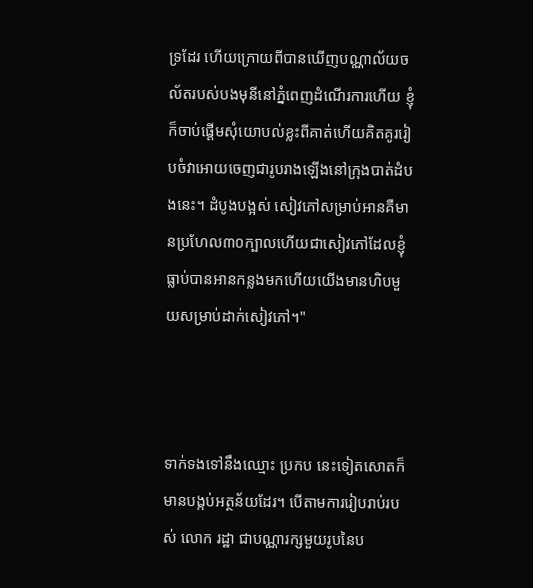ទ្រដែរ ហើយក្រោយពីបានឃើញបណ្ណាល័យចល័តរបស់បងមុនីនៅភ្នំពេញដំណើរការហើយ ខ្ញុំក៏ចាប់ផ្ដើមសុំយោបល់ខ្លះពីគាត់ហើយគិតគូររៀបចំវាអោយចេញជារូបរាងឡើងនៅក្រុងបាត់ដំបងនេះ។ ដំបូងបង្អស់ សៀវភៅសម្រាប់អានគឺមានប្រហែល៣០ក្បាលហើយជាសៀវភៅដែលខ្ញុំធ្លាប់បានអានកន្លងមកហើយយើងមានហិបមួយសម្រាប់ដាក់សៀវភៅ។"



ទាក់ទងទៅនឹងឈ្មោះ ប្រកប នេះទៀតសោតក៏មានបង្កប់អត្ថន័យដែរ។ បើតាមការរៀបរាប់របស់ លោក រដ្ឋា ជាបណ្ណារក្សមួយរូបនៃប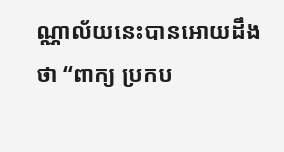ណ្ណាល័យនេះបានអោយដឹងថា “ពាក្យ ប្រកប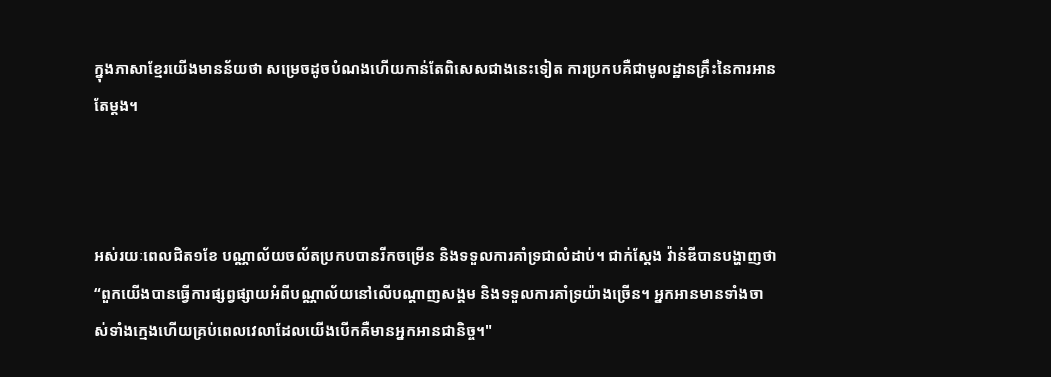ក្នុងភាសាខ្មែរយើងមានន័យថា សម្រេចដូចបំណងហើយកាន់តែពិសេសជាងនេះទៀត ការប្រកបគឺជាមូលដ្ឋានគ្រឹះនៃការអានតែម្តង។



អស់រយៈពេលជិត១ខែ បណ្ណាល័យចល័តប្រកបបានរីកចម្រើន និងទទួលការគាំទ្រជាលំដាប់។ ជាក់ស្តែង វ៉ាន់ឌីបានបង្ហាញថា “ពួកយើងបានធ្វើការផ្សព្វផ្សាយអំពីបណ្ណាល័យនៅលើបណ្តាញសង្គម និងទទួលការគាំទ្រយ៉ាងច្រើន។ អ្នកអានមានទាំងចាស់ទាំងក្មេងហើយគ្រប់ពេលវេលាដែលយើងបើកគឺមានអ្នកអានជានិច្ច។"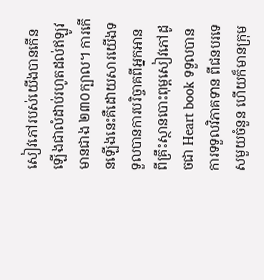សៀវភៅរបស់យើងបានកើនឡើងជាលំដាប់រហូតដល់ឥឡូវមានជាង ២៣០ក្បាល។ ការកើនឡើងនេះគឺដោយសារយើងទទួលបានការបរិច្ចាគពីអ្នកអាន ពីគ្រឹះស្ថានបោះពុម្ពសៀវភៅដូចជា Heart book ទទួលបានការទទួលវិភាគទាន ពីជនបរទេសមួយចំនួន ហើយក៏មានក្រុម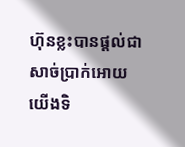ហ៊ុនខ្លះបានផ្តល់ជាសាច់ប្រាក់អោយយើងទិ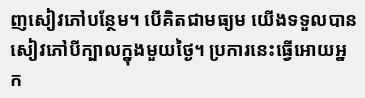ញសៀវភៅបន្ថែម។ បើគិតជាមធ្យម យើងទទួលបានសៀវភៅបីក្បាលក្នុងមួយថ្ងៃ។ ប្រការនេះធ្វើអោយអ្នក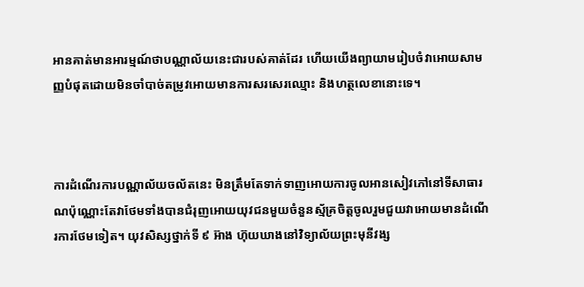អានគាត់មានអារម្មណ៍ថាបណ្ណាល័យនេះជារបស់គាត់ដែរ ហើយយើងព្យាយាមរៀបចំវាអោយសាមញ្ញបំផុតដោយមិនចាំបាច់តម្រូវអោយមានការសរសេរឈ្មោះ និងហត្ថលេខានោះទេ។



ការដំណើរការបណ្ណាល័យចល័តនេះ មិនត្រឹមតែទាក់ទាញអោយការចូលអានសៀវភៅនៅទីសាធារណប៉ុណ្ណោះតែវាថែមទាំងបានជំរុញអោយយុវជនមួយចំនួនស្ម័គ្រចិត្តចូលរួមជួយវាអោយមានដំណើរការថែមទៀត។ យុវសិស្សថ្នាក់ទី ៩ អ៊ាង ហ៊ុយឃាងនៅវិទ្យាល័យព្រះមុនីវង្ស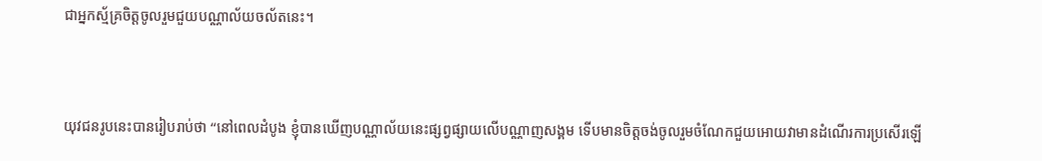ជាអ្នកស្ម័គ្រចិត្តចូលរួមជួយបណ្ណាល័យចល័តនេះ។



យុវជនរូបនេះបានរៀបរាប់ថា “នៅពេលដំបូង ខ្ញុំបានឃើញបណ្ណាល័យនេះផ្សព្វផ្សាយលើបណ្ណាញសង្គម ទើបមានចិត្តចង់ចូលរួមចំណែកជួយអោយវាមានដំណើរការប្រសើរឡើ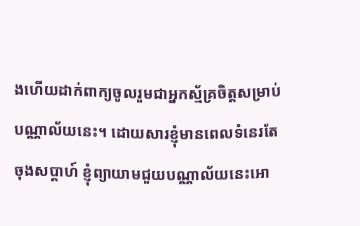ងហើយដាក់ពាក្យចូលរួមជាអ្នកស្ម័គ្រចិត្តសម្រាប់បណ្ណាល័យនេះ។ ដោយសារខ្ញុំមានពេលទំនេរតែចុងសប្ដាហ៍ ខ្ញុំព្យាយាមជួយបណ្ណាល័យនេះអោ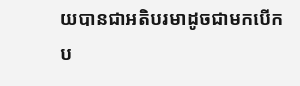យបានជាអតិបរមាដូចជាមកបើកប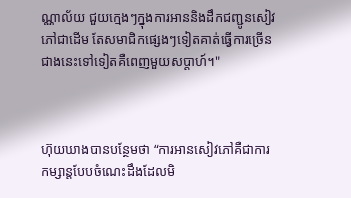ណ្ណាល័យ ជួយក្មេងៗក្នុងការអាននិងដឹកជញ្ជូនសៀវភៅជាដើម តែសមាជិកផ្សេងៗទៀតគាត់ធ្វើការច្រើនជាងនេះទៅទៀតគឺពេញមួយសប្ដាហ៍។"



ហ៊ុយឃាងបានបន្ថែមថា “ការអានសៀវភៅគឺជាការកម្សាន្តបែបចំណេះដឹងដែលមិ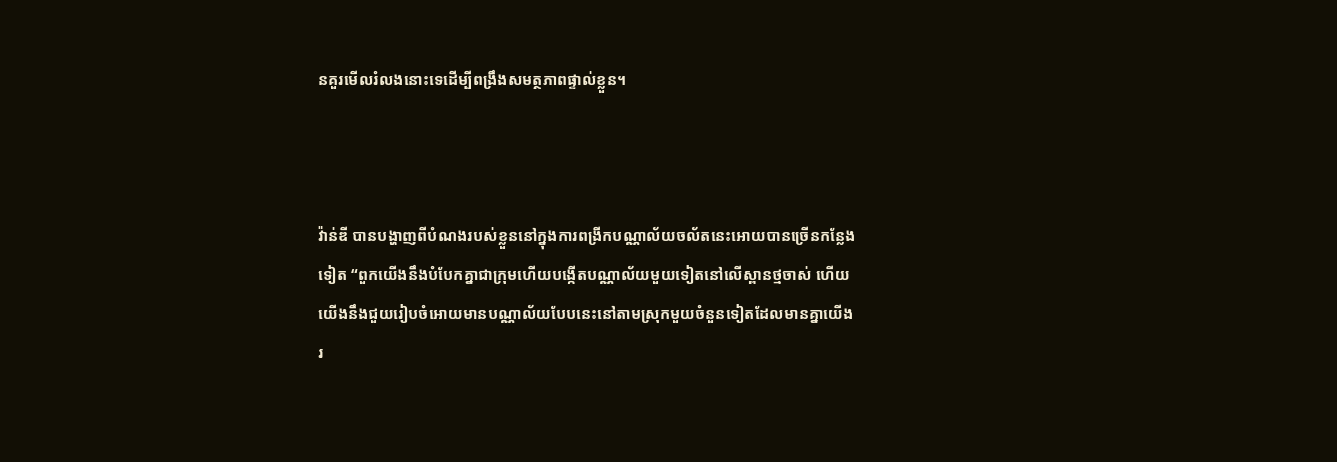នគួរមើលរំលងនោះទេដើម្បីពង្រឹងសមត្ថភាពផ្ទាល់ខ្លួន។



វ៉ាន់ឌី បានបង្ហាញពីបំណងរបស់ខ្លួននៅក្នុងការពង្រីកបណ្ណាល័យចល័តនេះអោយបានច្រើនកន្លែងទៀត “ពួកយើងនឹងបំបែកគ្នាជាក្រុមហើយបង្កើតបណ្ណាល័យមួយទៀតនៅលើស្ពានថ្មចាស់ ហើយយើងនឹងជួយរៀបចំអោយមានបណ្ណាល័យបែបនេះនៅតាមស្រុកមួយចំនួនទៀតដែលមានគ្នាយើងរ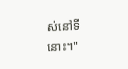ស់នៅទីនោះ។"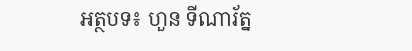អត្ថបទ៖ ហួន ទីណារ័ត្ន